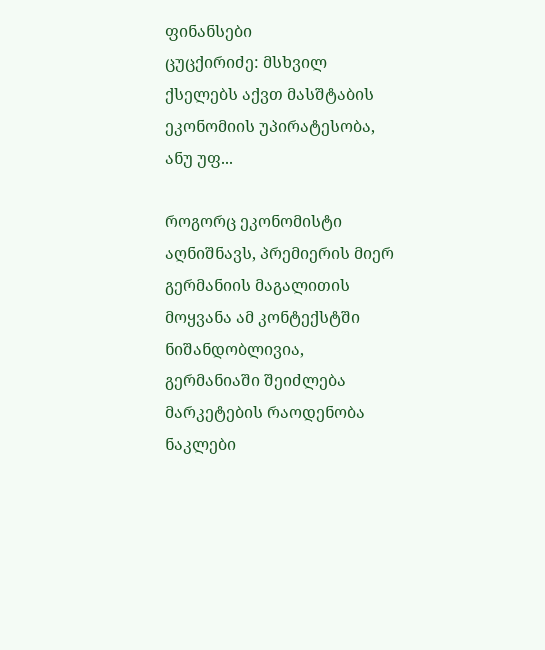ფინანსები
ცუცქირიძე: მსხვილ ქსელებს აქვთ მასშტაბის ეკონომიის უპირატესობა, ანუ უფ...

როგორც ეკონომისტი აღნიშნავს, პრემიერის მიერ გერმანიის მაგალითის მოყვანა ამ კონტექსტში ნიშანდობლივია, გერმანიაში შეიძლება მარკეტების რაოდენობა ნაკლები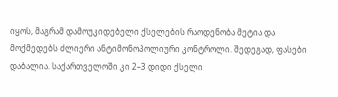იყოს, მაგრამ დამოუკიდებელი ქსელების რაოდენობა მეტია და მოქმედებს ძლიერი ანტიმონოპოლიური კონტროლი. შედეგად, ფასები დაბალია. საქართველოში კი 2–3 დიდი ქსელი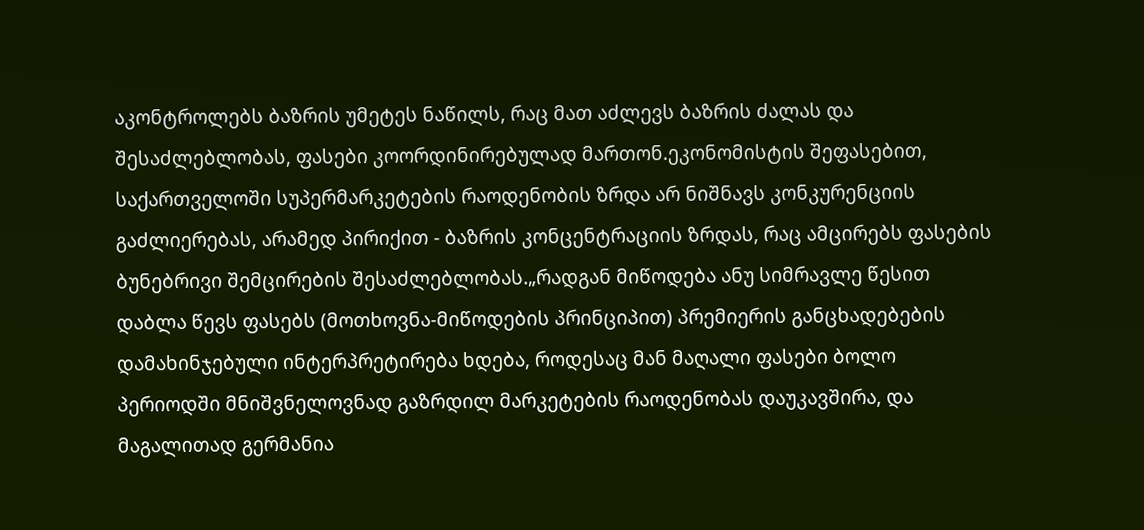აკონტროლებს ბაზრის უმეტეს ნაწილს, რაც მათ აძლევს ბაზრის ძალას და შესაძლებლობას, ფასები კოორდინირებულად მართონ.ეკონომისტის შეფასებით, საქართველოში სუპერმარკეტების რაოდენობის ზრდა არ ნიშნავს კონკურენციის გაძლიერებას, არამედ პირიქით - ბაზრის კონცენტრაციის ზრდას, რაც ამცირებს ფასების ბუნებრივი შემცირების შესაძლებლობას.„რადგან მიწოდება ანუ სიმრავლე წესით დაბლა წევს ფასებს (მოთხოვნა-მიწოდების პრინციპით) პრემიერის განცხადებების დამახინჯებული ინტერპრეტირება ხდება, როდესაც მან მაღალი ფასები ბოლო პერიოდში მნიშვნელოვნად გაზრდილ მარკეტების რაოდენობას დაუკავშირა, და მაგალითად გერმანია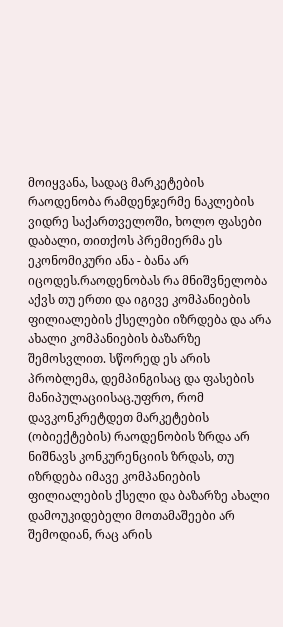მოიყვანა, სადაც მარკეტების რაოდენობა რამდენჯერმე ნაკლების ვიდრე საქართველოში, ხოლო ფასები დაბალი, თითქოს პრემიერმა ეს ეკონომიკური ანა - ბანა არ იცოდეს.რაოდენობას რა მნიშვნელობა აქვს თუ ერთი და იგივე კომპანიების ფილიალების ქსელები იზრდება და არა ახალი კომპანიების ბაზარზე შემოსვლით. სწორედ ეს არის პრობლემა, დემპინგისაც და ფასების მანიპულაციისაც.უფრო, რომ დავკონკრეტდეთ მარკეტების (ობიექტების) რაოდენობის ზრდა არ ნიშნავს კონკურენციის ზრდას, თუ იზრდება იმავე კომპანიების ფილიალების ქსელი და ბაზარზე ახალი დამოუკიდებელი მოთამაშეები არ შემოდიან, რაც არის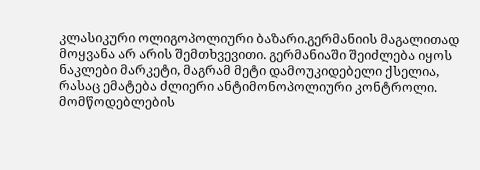კლასიკური ოლიგოპოლიური ბაზარი.გერმანიის მაგალითად მოყვანა არ არის შემთხვევითი. გერმანიაში შეიძლება იყოს ნაკლები მარკეტი, მაგრამ მეტი დამოუკიდებელი ქსელია, რასაც ემატება ძლიერი ანტიმონოპოლიური კონტროლი. მომწოდებლების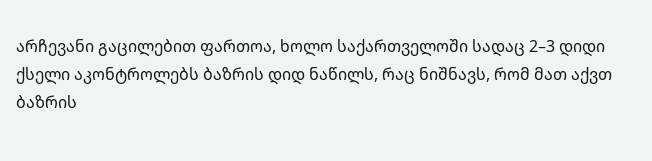არჩევანი გაცილებით ფართოა, ხოლო საქართველოში სადაც 2–3 დიდი ქსელი აკონტროლებს ბაზრის დიდ ნაწილს, რაც ნიშნავს, რომ მათ აქვთ ბაზრის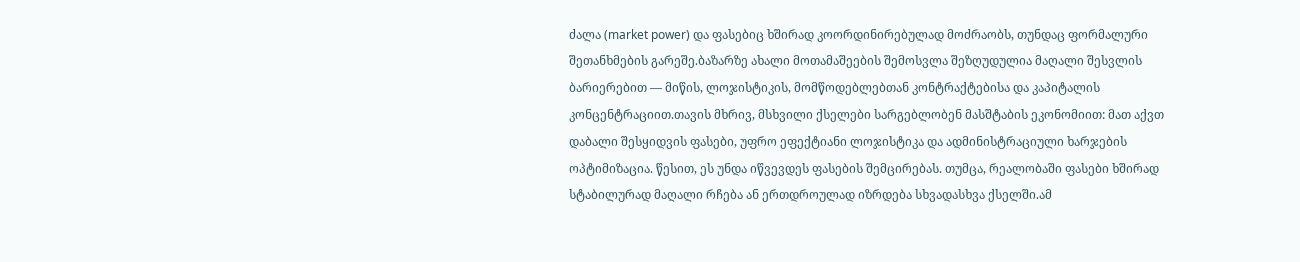ძალა (market power) და ფასებიც ხშირად კოორდინირებულად მოძრაობს, თუნდაც ფორმალური შეთანხმების გარეშე.ბაზარზე ახალი მოთამაშეების შემოსვლა შეზღუდულია მაღალი შესვლის ბარიერებით — მიწის, ლოჯისტიკის, მომწოდებლებთან კონტრაქტებისა და კაპიტალის კონცენტრაციით.თავის მხრივ, მსხვილი ქსელები სარგებლობენ მასშტაბის ეკონომიით: მათ აქვთ დაბალი შესყიდვის ფასები, უფრო ეფექტიანი ლოჯისტიკა და ადმინისტრაციული ხარჯების ოპტიმიზაცია. წესით, ეს უნდა იწვევდეს ფასების შემცირებას. თუმცა, რეალობაში ფასები ხშირად სტაბილურად მაღალი რჩება ან ერთდროულად იზრდება სხვადასხვა ქსელში.ამ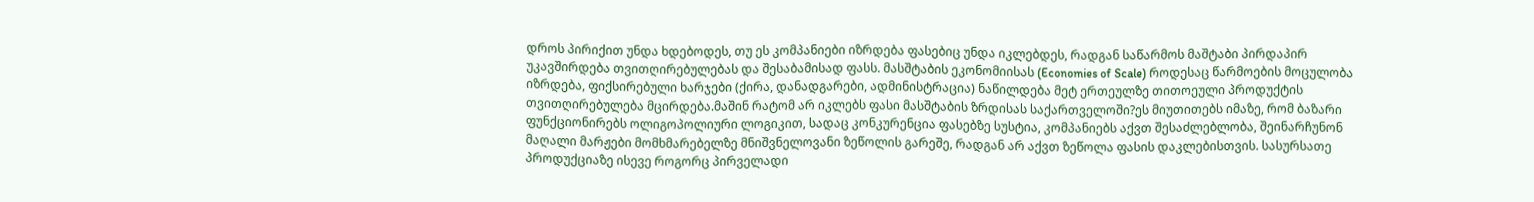დროს პირიქით უნდა ხდებოდეს, თუ ეს კომპანიები იზრდება ფასებიც უნდა იკლებდეს, რადგან საწარმოს მაშტაბი პირდაპირ უკავშირდება თვითღირებულებას და შესაბამისად ფასს. მასშტაბის ეკონომიისას (Economies of Scale) როდესაც წარმოების მოცულობა იზრდება, ფიქსირებული ხარჯები (ქირა, დანადგარები, ადმინისტრაცია) ნაწილდება მეტ ერთეულზე თითოეული პროდუქტის თვითღირებულება მცირდება.მაშინ რატომ არ იკლებს ფასი მასშტაბის ზრდისას საქართველოში?ეს მიუთითებს იმაზე, რომ ბაზარი ფუნქციონირებს ოლიგოპოლიური ლოგიკით, სადაც კონკურენცია ფასებზე სუსტია, კომპანიებს აქვთ შესაძლებლობა, შეინარჩუნონ მაღალი მარჟები მომხმარებელზე მნიშვნელოვანი ზეწოლის გარეშე, რადგან არ აქვთ ზეწოლა ფასის დაკლებისთვის. სასურსათე პროდუქციაზე ისევე როგორც პირველადი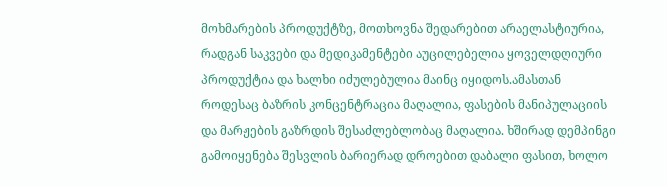მოხმარების პროდუქტზე, მოთხოვნა შედარებით არაელასტიურია, რადგან საკვები და მედიკამენტები აუცილებელია ყოველდღიური პროდუქტია და ხალხი იძულებულია მაინც იყიდოს.ამასთან როდესაც ბაზრის კონცენტრაცია მაღალია, ფასების მანიპულაციის და მარჟების გაზრდის შესაძლებლობაც მაღალია. ხშირად დემპინგი გამოიყენება შესვლის ბარიერად დროებით დაბალი ფასით, ხოლო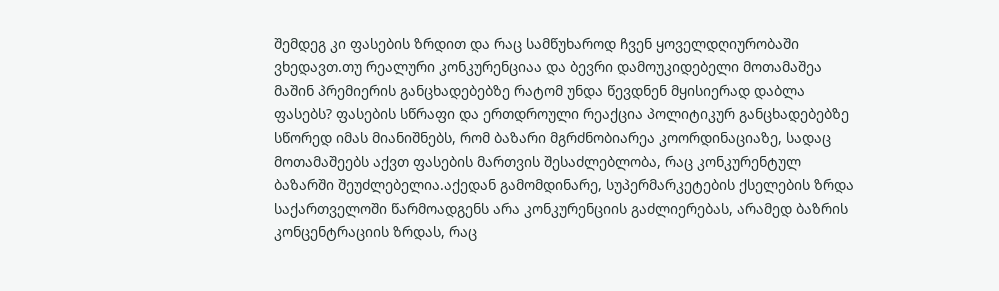შემდეგ კი ფასების ზრდით და რაც სამწუხაროდ ჩვენ ყოველდღიურობაში ვხედავთ.თუ რეალური კონკურენციაა და ბევრი დამოუკიდებელი მოთამაშეა მაშინ პრემიერის განცხადებებზე რატომ უნდა წევდნენ მყისიერად დაბლა ფასებს? ფასების სწრაფი და ერთდროული რეაქცია პოლიტიკურ განცხადებებზე სწორედ იმას მიანიშნებს, რომ ბაზარი მგრძნობიარეა კოორდინაციაზე, სადაც მოთამაშეებს აქვთ ფასების მართვის შესაძლებლობა, რაც კონკურენტულ ბაზარში შეუძლებელია.აქედან გამომდინარე, სუპერმარკეტების ქსელების ზრდა საქართველოში წარმოადგენს არა კონკურენციის გაძლიერებას, არამედ ბაზრის კონცენტრაციის ზრდას, რაც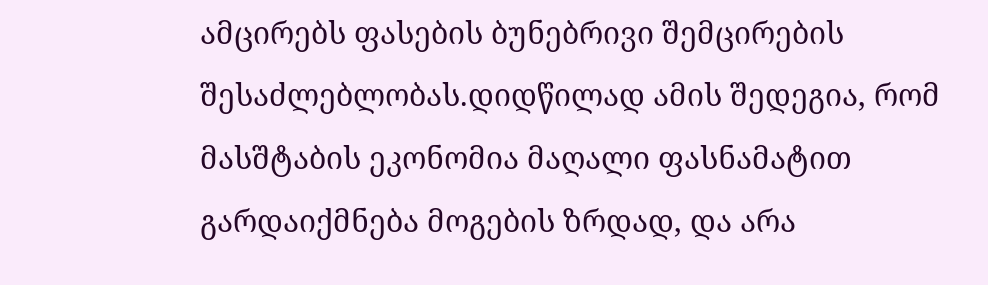ამცირებს ფასების ბუნებრივი შემცირების შესაძლებლობას.დიდწილად ამის შედეგია, რომ მასშტაბის ეკონომია მაღალი ფასნამატით გარდაიქმნება მოგების ზრდად, და არა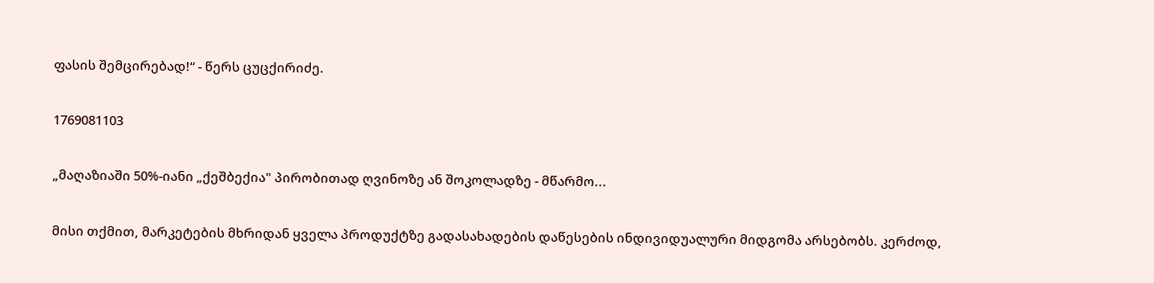ფასის შემცირებად!“ - წერს ცუცქირიძე.

1769081103

„მაღაზიაში 50%-იანი „ქეშბექია" პირობითად ღვინოზე ან შოკოლადზე - მწარმო...

მისი თქმით, მარკეტების მხრიდან ყველა პროდუქტზე გადასახადების დაწესების ინდივიდუალური მიდგომა არსებობს. კერძოდ,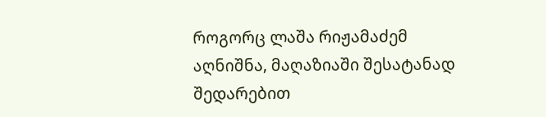როგორც ლაშა რიჟამაძემ აღნიშნა, მაღაზიაში შესატანად შედარებით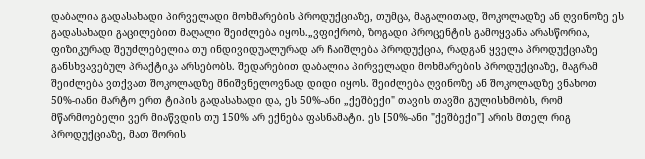დაბალია გადასახადი პირველადი მოხმარების პროდუქციაზე, თუმცა, მაგალითად, შოკოლადზე ან ღვინოზე ეს გადასახადი გაცილებით მაღალი შეიძლება იყოს.„ვფიქრობ, ზოგადი პროცენტის გამოყვანა არასწორია, ფიზიკურად შეუძლებელია თუ ინდივიდუალურად არ ჩაიშლება პროდუქცია, რადგან ყველა პროდუქციაზე განსხვავებულ პრაქტიკა არსებობს. შედარებით დაბალია პირველადი მოხმარების პროდუქციაზე, მაგრამ შეიძლება ვთქვათ შოკოლადზე მნიშვნელოვნად დიდი იყოს. შეიძლება ღვინოზე ან შოკოლადზე ვნახოთ 50%-იანი მარტო ერთ ტიპის გადასახადი და, ეს 50%-ანი „ქეშბექი" თავის თავში გულისხმობს, რომ მწარმოებელი ვერ მიაწვდის თუ 150% არ ექნება ფასნამატი. ეს [50%-ანი "ქეშბექი"] არის მთელ რიგ პროდუქციაზე, მათ შორის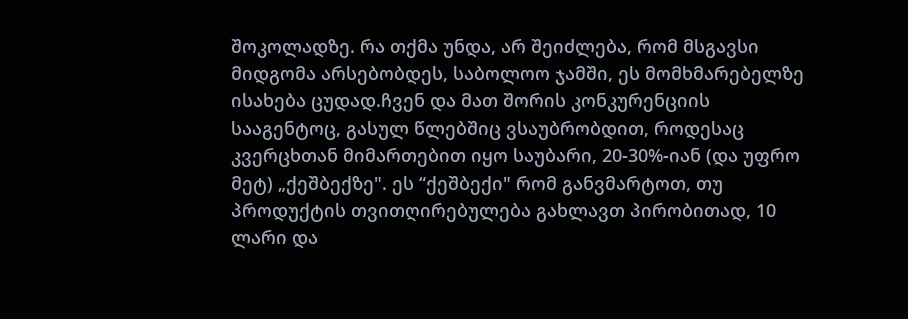შოკოლადზე. რა თქმა უნდა, არ შეიძლება, რომ მსგავსი მიდგომა არსებობდეს, საბოლოო ჯამში, ეს მომხმარებელზე ისახება ცუდად.ჩვენ და მათ შორის კონკურენციის სააგენტოც, გასულ წლებშიც ვსაუბრობდით, როდესაც კვერცხთან მიმართებით იყო საუბარი, 20-30%-იან (და უფრო მეტ) „ქეშბექზე". ეს “ქეშბექი" რომ განვმარტოთ, თუ პროდუქტის თვითღირებულება გახლავთ პირობითად, 10 ლარი და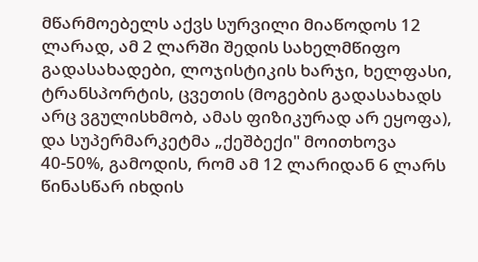მწარმოებელს აქვს სურვილი მიაწოდოს 12 ლარად, ამ 2 ლარში შედის სახელმწიფო გადასახადები, ლოჯისტიკის ხარჯი, ხელფასი, ტრანსპორტის, ცვეთის (მოგების გადასახადს არც ვგულისხმობ, ამას ფიზიკურად არ ეყოფა), და სუპერმარკეტმა „ქეშბექი" მოითხოვა 40-50%, გამოდის, რომ ამ 12 ლარიდან 6 ლარს წინასწარ იხდის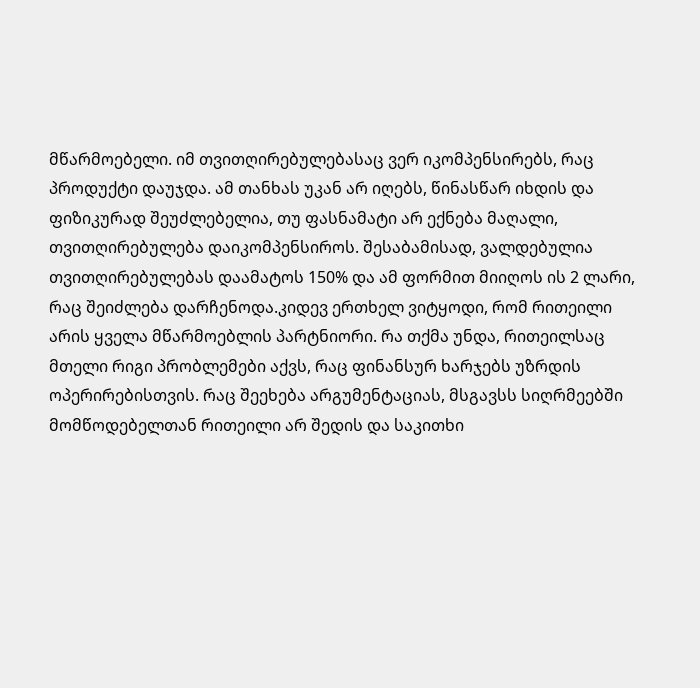მწარმოებელი. იმ თვითღირებულებასაც ვერ იკომპენსირებს, რაც პროდუქტი დაუჯდა. ამ თანხას უკან არ იღებს, წინასწარ იხდის და ფიზიკურად შეუძლებელია, თუ ფასნამატი არ ექნება მაღალი, თვითღირებულება დაიკომპენსიროს. შესაბამისად, ვალდებულია თვითღირებულებას დაამატოს 150% და ამ ფორმით მიიღოს ის 2 ლარი, რაც შეიძლება დარჩენოდა.კიდევ ერთხელ ვიტყოდი, რომ რითეილი არის ყველა მწარმოებლის პარტნიორი. რა თქმა უნდა, რითეილსაც მთელი რიგი პრობლემები აქვს, რაც ფინანსურ ხარჯებს უზრდის ოპერირებისთვის. რაც შეეხება არგუმენტაციას, მსგავსს სიღრმეებში მომწოდებელთან რითეილი არ შედის და საკითხი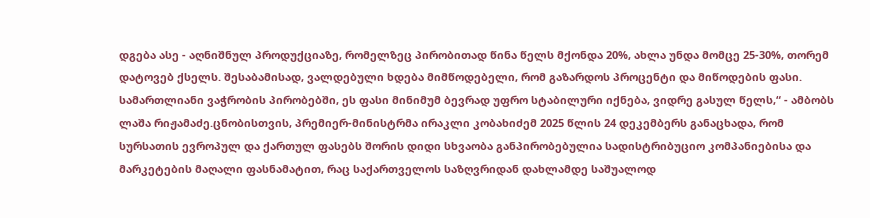დგება ასე - აღნიშნულ პროდუქციაზე, რომელზეც პირობითად წინა წელს მქონდა 20%, ახლა უნდა მომცე 25-30%, თორემ დატოვებ ქსელს. შესაბამისად, ვალდებული ხდება მიმწოდებელი, რომ გაზარდოს პროცენტი და მიწოდების ფასი. სამართლიანი ვაჭრობის პირობებში, ეს ფასი მინიმუმ ბევრად უფრო სტაბილური იქნება, ვიდრე გასულ წელს,“ - ამბობს ლაშა რიჟამაძე.ცნობისთვის, პრემიერ-მინისტრმა ირაკლი კობახიძემ 2025 წლის 24 დეკემბერს განაცხადა, რომ სურსათის ევროპულ და ქართულ ფასებს შორის დიდი სხვაობა განპირობებულია სადისტრიბუციო კომპანიებისა და მარკეტების მაღალი ფასნამატით, რაც საქართველოს საზღვრიდან დახლამდე საშუალოდ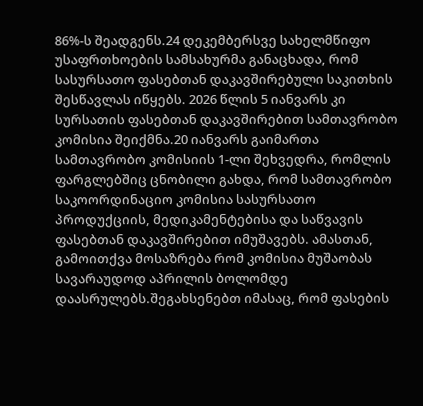86%-ს შეადგენს.24 დეკემბერსვე სახელმწიფო უსაფრთხოების სამსახურმა განაცხადა, რომ სასურსათო ფასებთან დაკავშირებული საკითხის შესწავლას იწყებს. 2026 წლის 5 იანვარს კი სურსათის ფასებთან დაკავშირებით სამთავრობო კომისია შეიქმნა.20 იანვარს გაიმართა სამთავრობო კომისიის 1-ლი შეხვედრა, რომლის ფარგლებშიც ცნობილი გახდა, რომ სამთავრობო საკოორდინაციო კომისია სასურსათო პროდუქციის, მედიკამენტებისა და საწვავის ფასებთან დაკავშირებით იმუშავებს. ამასთან, გამოითქვა მოსაზრება რომ კომისია მუშაობას სავარაუდოდ აპრილის ბოლომდე დაასრულებს.შეგახსენებთ იმასაც, რომ ფასების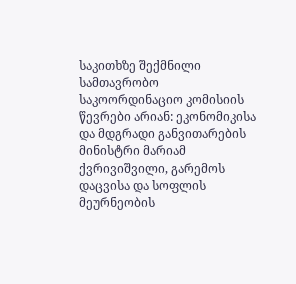საკითხზე შექმნილი სამთავრობო საკოორდინაციო კომისიის წევრები არიან: ეკონომიკისა და მდგრადი განვითარების მინისტრი მარიამ ქვრივიშვილი, გარემოს დაცვისა და სოფლის მეურნეობის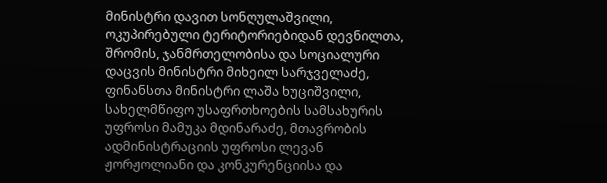მინისტრი დავით სონღულაშვილი, ოკუპირებული ტერიტორიებიდან დევნილთა, შრომის, ჯანმრთელობისა და სოციალური დაცვის მინისტრი მიხეილ სარჯველაძე, ფინანსთა მინისტრი ლაშა ხუციშვილი, სახელმწიფო უსაფრთხოების სამსახურის უფროსი მამუკა მდინარაძე, მთავრობის ადმინისტრაციის უფროსი ლევან ჟორჟოლიანი და კონკურენციისა და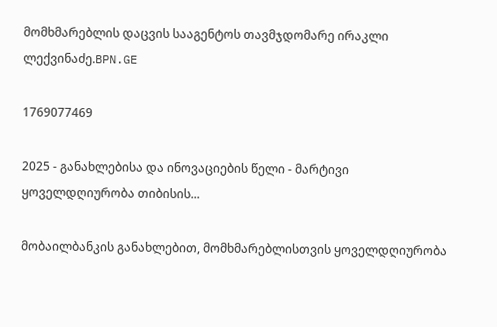მომხმარებლის დაცვის სააგენტოს თავმჯდომარე ირაკლი ლექვინაძე.BPN.GE

1769077469

2025 - განახლებისა და ინოვაციების წელი - მარტივი ყოველდღიურობა თიბისის...

მობაილბანკის განახლებით, მომხმარებლისთვის ყოველდღიურობა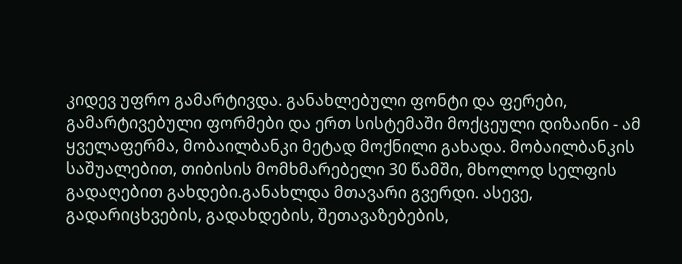კიდევ უფრო გამარტივდა. განახლებული ფონტი და ფერები, გამარტივებული ფორმები და ერთ სისტემაში მოქცეული დიზაინი - ამ ყველაფერმა, მობაილბანკი მეტად მოქნილი გახადა. მობაილბანკის საშუალებით, თიბისის მომხმარებელი 30 წამში, მხოლოდ სელფის გადაღებით გახდები.განახლდა მთავარი გვერდი. ასევე, გადარიცხვების, გადახდების, შეთავაზებების,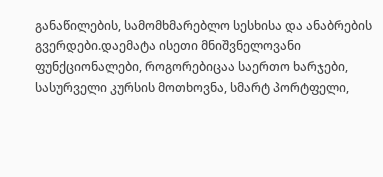განაწილების, სამომხმარებლო სესხისა და ანაბრების გვერდები.დაემატა ისეთი მნიშვნელოვანი ფუნქციონალები, როგორებიცაა საერთო ხარჯები, სასურველი კურსის მოთხოვნა, სმარტ პორტფელი,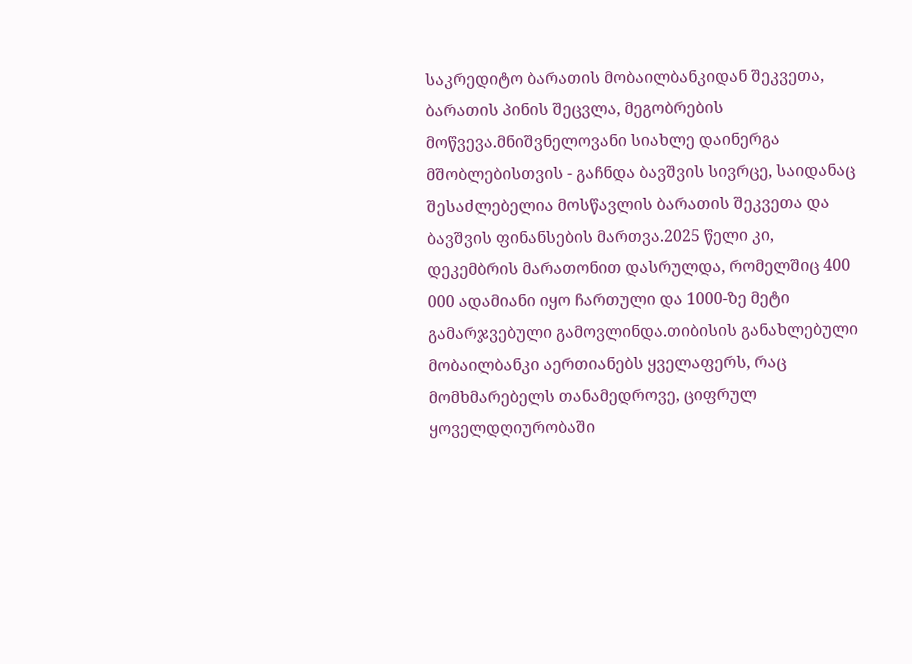საკრედიტო ბარათის მობაილბანკიდან შეკვეთა, ბარათის პინის შეცვლა, მეგობრების მოწვევა.მნიშვნელოვანი სიახლე დაინერგა მშობლებისთვის - გაჩნდა ბავშვის სივრცე, საიდანაც შესაძლებელია მოსწავლის ბარათის შეკვეთა და ბავშვის ფინანსების მართვა.2025 წელი კი, დეკემბრის მარათონით დასრულდა, რომელშიც 400 000 ადამიანი იყო ჩართული და 1000-ზე მეტი გამარჯვებული გამოვლინდა.თიბისის განახლებული მობაილბანკი აერთიანებს ყველაფერს, რაც მომხმარებელს თანამედროვე, ციფრულ ყოველდღიურობაში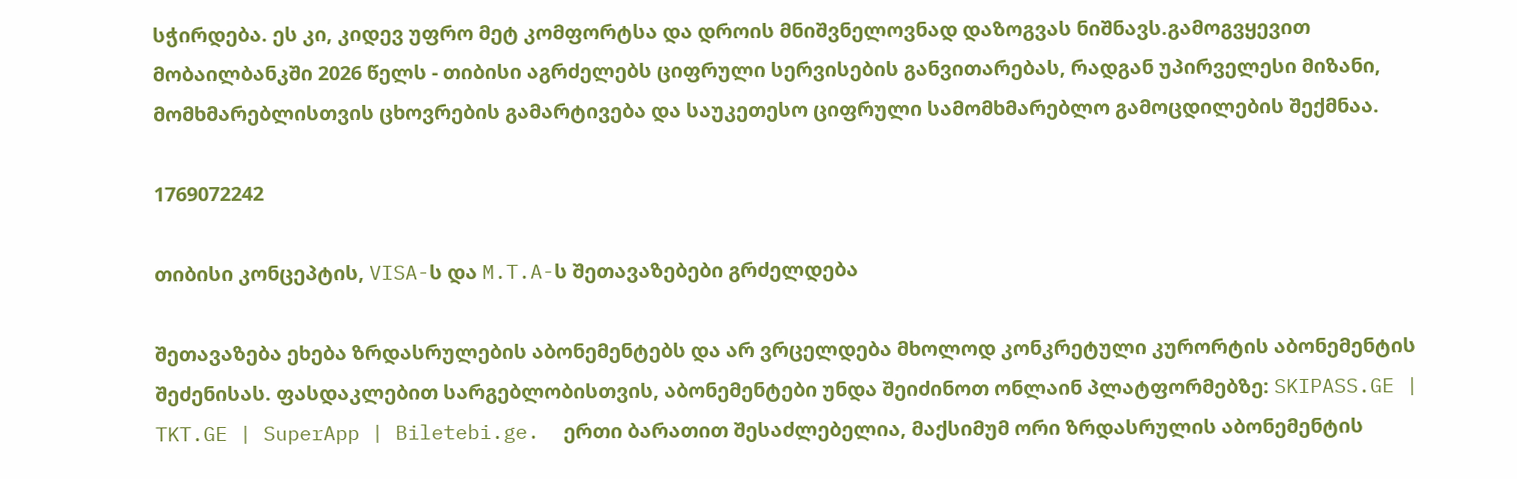სჭირდება. ეს კი, კიდევ უფრო მეტ კომფორტსა და დროის მნიშვნელოვნად დაზოგვას ნიშნავს.გამოგვყევით მობაილბანკში 2026 წელს - თიბისი აგრძელებს ციფრული სერვისების განვითარებას, რადგან უპირველესი მიზანი, მომხმარებლისთვის ცხოვრების გამარტივება და საუკეთესო ციფრული სამომხმარებლო გამოცდილების შექმნაა.

1769072242

თიბისი კონცეპტის, VISA-ს და M.T.A-ს შეთავაზებები გრძელდება

შეთავაზება ეხება ზრდასრულების აბონემენტებს და არ ვრცელდება მხოლოდ კონკრეტული კურორტის აბონემენტის შეძენისას. ფასდაკლებით სარგებლობისთვის, აბონემენტები უნდა შეიძინოთ ონლაინ პლატფორმებზე: SKIPASS.GE | TKT.GE | SuperApp | Biletebi.ge.  ერთი ბარათით შესაძლებელია, მაქსიმუმ ორი ზრდასრულის აბონემენტის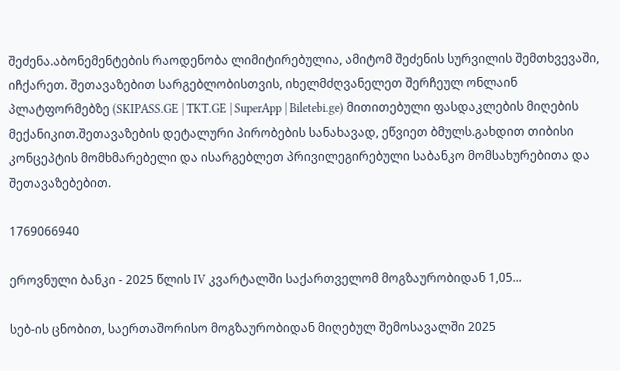შეძენა.აბონემენტების რაოდენობა ლიმიტირებულია, ამიტომ შეძენის სურვილის შემთხვევაში, იჩქარეთ. შეთავაზებით სარგებლობისთვის, იხელმძღვანელეთ შერჩეულ ონლაინ პლატფორმებზე (SKIPASS.GE | TKT.GE | SuperApp | Biletebi.ge) მითითებული ფასდაკლების მიღების მექანიკით.შეთავაზების დეტალური პირობების სანახავად, ეწვიეთ ბმულს.გახდით თიბისი კონცეპტის მომხმარებელი და ისარგებლეთ პრივილეგირებული საბანკო მომსახურებითა და შეთავაზებებით.

1769066940

ეროვნული ბანკი - 2025 წლის IV კვარტალში საქართველომ მოგზაურობიდან 1,05...

სებ-ის ცნობით, საერთაშორისო მოგზაურობიდან მიღებულ შემოსავალში 2025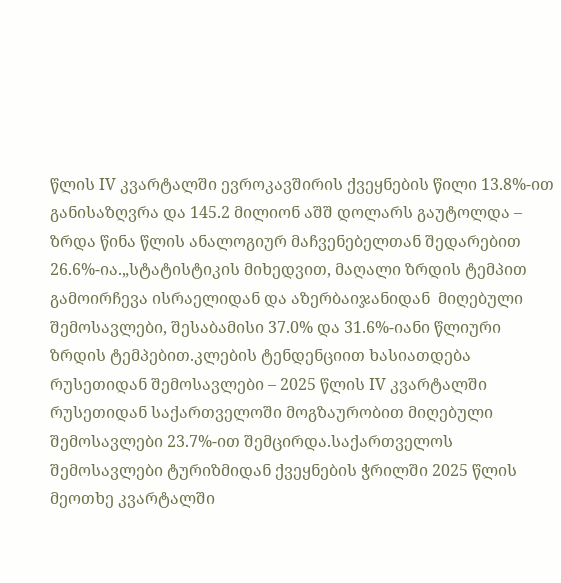წლის IV კვარტალში ევროკავშირის ქვეყნების წილი 13.8%-ით განისაზღვრა და 145.2 მილიონ აშშ დოლარს გაუტოლდა – ზრდა წინა წლის ანალოგიურ მაჩვენებელთან შედარებით 26.6%-ია.„სტატისტიკის მიხედვით, მაღალი ზრდის ტემპით გამოირჩევა ისრაელიდან და აზერბაიჯანიდან  მიღებული შემოსავლები, შესაბამისი 37.0% და 31.6%-იანი წლიური ზრდის ტემპებით.კლების ტენდენციით ხასიათდება რუსეთიდან შემოსავლები – 2025 წლის IV კვარტალში რუსეთიდან საქართველოში მოგზაურობით მიღებული შემოსავლები 23.7%-ით შემცირდა.საქართველოს შემოსავლები ტურიზმიდან ქვეყნების ჭრილში 2025 წლის მეოთხე კვარტალში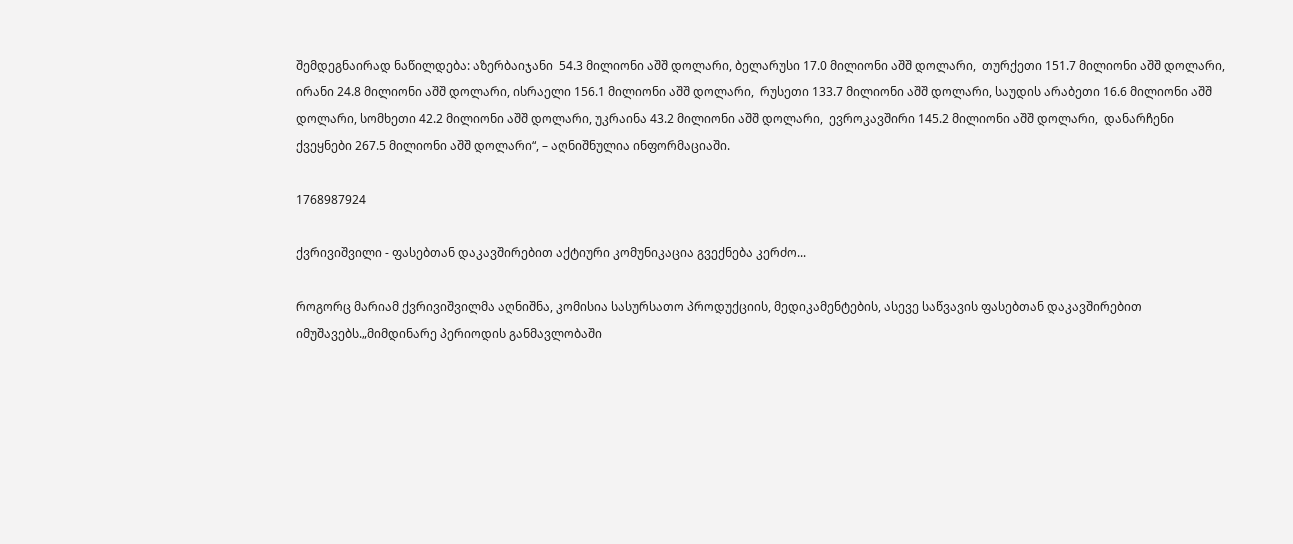შემდეგნაირად ნაწილდება: აზერბაიჯანი  54.3 მილიონი აშშ დოლარი, ბელარუსი 17.0 მილიონი აშშ დოლარი,  თურქეთი 151.7 მილიონი აშშ დოლარი,  ირანი 24.8 მილიონი აშშ დოლარი, ისრაელი 156.1 მილიონი აშშ დოლარი,  რუსეთი 133.7 მილიონი აშშ დოლარი, საუდის არაბეთი 16.6 მილიონი აშშ დოლარი, სომხეთი 42.2 მილიონი აშშ დოლარი, უკრაინა 43.2 მილიონი აშშ დოლარი,  ევროკავშირი 145.2 მილიონი აშშ დოლარი,  დანარჩენი ქვეყნები 267.5 მილიონი აშშ დოლარი“, – აღნიშნულია ინფორმაციაში.

1768987924

ქვრივიშვილი - ფასებთან დაკავშირებით აქტიური კომუნიკაცია გვექნება კერძო...

როგორც მარიამ ქვრივიშვილმა აღნიშნა, კომისია სასურსათო პროდუქციის, მედიკამენტების, ასევე საწვავის ფასებთან დაკავშირებით იმუშავებს.„მიმდინარე პერიოდის განმავლობაში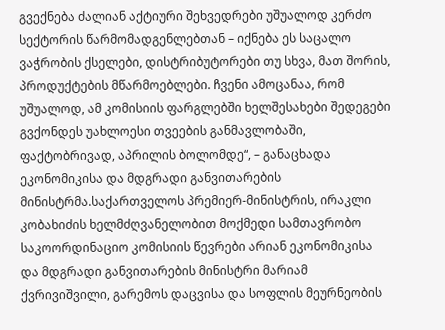გვექნება ძალიან აქტიური შეხვედრები უშუალოდ კერძო სექტორის წარმომადგენლებთან – იქნება ეს საცალო ვაჭრობის ქსელები, დისტრიბუტორები თუ სხვა, მათ შორის, პროდუქტების მწარმოებლები. ჩვენი ამოცანაა, რომ უშუალოდ, ამ კომისიის ფარგლებში ხელშესახები შედეგები გვქონდეს უახლოესი თვეების განმავლობაში, ფაქტობრივად, აპრილის ბოლომდე“, – განაცხადა ეკონომიკისა და მდგრადი განვითარების მინისტრმა.საქართველოს პრემიერ-მინისტრის, ირაკლი კობახიძის ხელმძღვანელობით მოქმედი სამთავრობო საკოორდინაციო კომისიის წევრები არიან ეკონომიკისა და მდგრადი განვითარების მინისტრი მარიამ ქვრივიშვილი, გარემოს დაცვისა და სოფლის მეურნეობის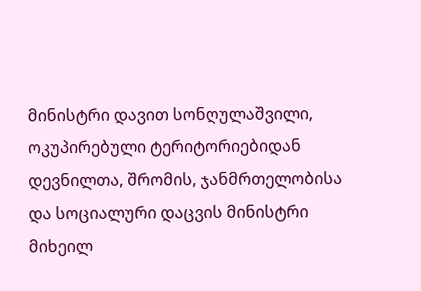მინისტრი დავით სონღულაშვილი, ოკუპირებული ტერიტორიებიდან დევნილთა, შრომის, ჯანმრთელობისა და სოციალური დაცვის მინისტრი მიხეილ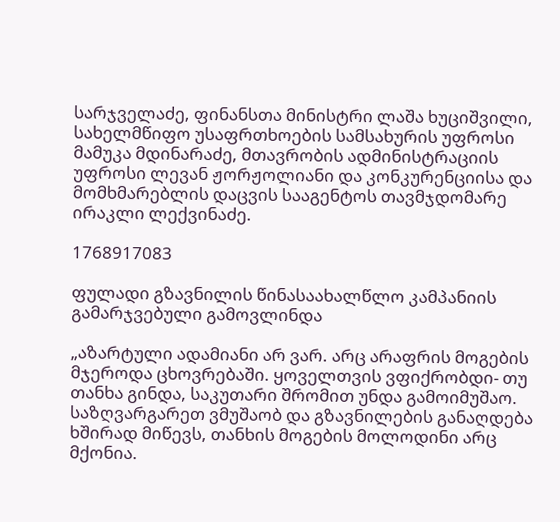სარჯველაძე, ფინანსთა მინისტრი ლაშა ხუციშვილი, სახელმწიფო უსაფრთხოების სამსახურის უფროსი მამუკა მდინარაძე, მთავრობის ადმინისტრაციის უფროსი ლევან ჟორჟოლიანი და კონკურენციისა და მომხმარებლის დაცვის სააგენტოს თავმჯდომარე ირაკლი ლექვინაძე.

1768917083

ფულადი გზავნილის წინასაახალწლო კამპანიის გამარჯვებული გამოვლინდა

„აზარტული ადამიანი არ ვარ. არც არაფრის მოგების მჯეროდა ცხოვრებაში. ყოველთვის ვფიქრობდი- თუ თანხა გინდა, საკუთარი შრომით უნდა გამოიმუშაო.  საზღვარგარეთ ვმუშაობ და გზავნილების განაღდება  ხშირად მიწევს, თანხის მოგების მოლოდინი არც მქონია.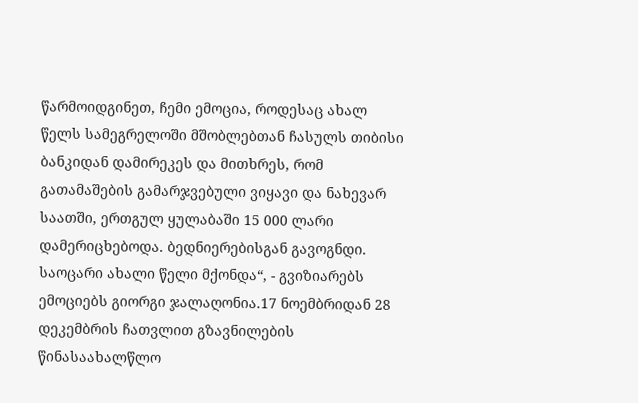წარმოიდგინეთ, ჩემი ემოცია, როდესაც ახალ წელს სამეგრელოში მშობლებთან ჩასულს თიბისი ბანკიდან დამირეკეს და მითხრეს, რომ გათამაშების გამარჯვებული ვიყავი და ნახევარ საათში, ერთგულ ყულაბაში 15 000 ლარი დამერიცხებოდა. ბედნიერებისგან გავოგნდი. საოცარი ახალი წელი მქონდა“, - გვიზიარებს ემოციებს გიორგი ჯალაღონია.17 ნოემბრიდან 28 დეკემბრის ჩათვლით გზავნილების წინასაახალწლო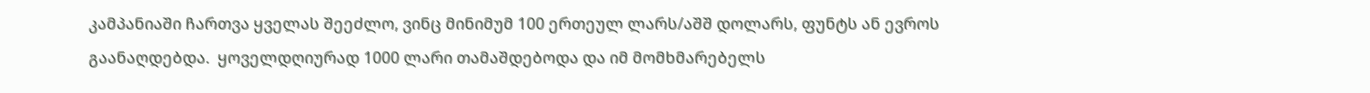კამპანიაში ჩართვა ყველას შეეძლო, ვინც მინიმუმ 100 ერთეულ ლარს/აშშ დოლარს, ფუნტს ან ევროს გაანაღდებდა.  ყოველდღიურად 1000 ლარი თამაშდებოდა და იმ მომხმარებელს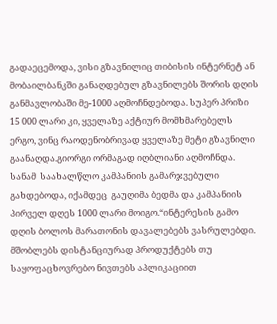გადაეცემოდა, ვისი გზავნილიც თიბისის ინტერნეტ ან მობაილბანკში განაღდებულ გზავნილებს შორის დღის განმავლობაში მე-1000 აღმოჩნდებოდა. სუპერ პრიზი 15 000 ლარი კი, ყველაზე აქტიურ მომხმარებელს ერგო, ვინც რაოდენობრივად ყველაზე მეტი გზავნილი გაანაღდა.გიორგი ორმაგად იღბლიანი აღმოჩნდა. სანამ  საახალწლო კამპანიის გამარჯვებული გახდებოდა, იქამდეც  გაუღიმა ბედმა და კამპანიის პირველ დღეს 1000 ლარი მოიგო.“ინტერესის გამო დღის ბოლოს მარათონის დავალებებს ვასრულებდი. მშობლებს დისტანციურად პროდუქტებს თუ საყოფაცხოვრებო ნივთებს აპლიკაციით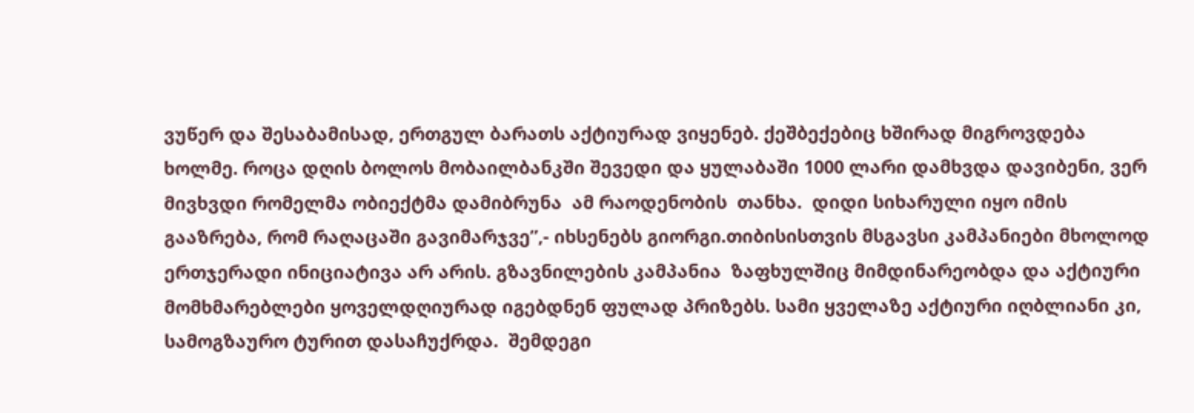ვუწერ და შესაბამისად, ერთგულ ბარათს აქტიურად ვიყენებ. ქეშბექებიც ხშირად მიგროვდება ხოლმე. როცა დღის ბოლოს მობაილბანკში შევედი და ყულაბაში 1000 ლარი დამხვდა დავიბენი, ვერ მივხვდი რომელმა ობიექტმა დამიბრუნა  ამ რაოდენობის  თანხა.  დიდი სიხარული იყო იმის გააზრება, რომ რაღაცაში გავიმარჯვე”,- იხსენებს გიორგი.თიბისისთვის მსგავსი კამპანიები მხოლოდ ერთჯერადი ინიციატივა არ არის. გზავნილების კამპანია  ზაფხულშიც მიმდინარეობდა და აქტიური მომხმარებლები ყოველდღიურად იგებდნენ ფულად პრიზებს. სამი ყველაზე აქტიური იღბლიანი კი, სამოგზაურო ტურით დასაჩუქრდა.  შემდეგი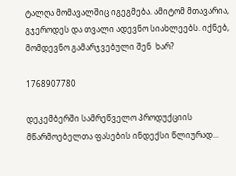ტალღა მომავალშიც იგეგმება. ამიტომ მთავარია, გჯეროდეს და თვალი ადევნო სიახლეებს. იქნებ, მომდევნო გამარჯვებული შენ  ხარ?

1768907780

დეკემბერში სამრეწველო პროდუქციის მწარმოებელთა ფასების ინდექსი წლიურად...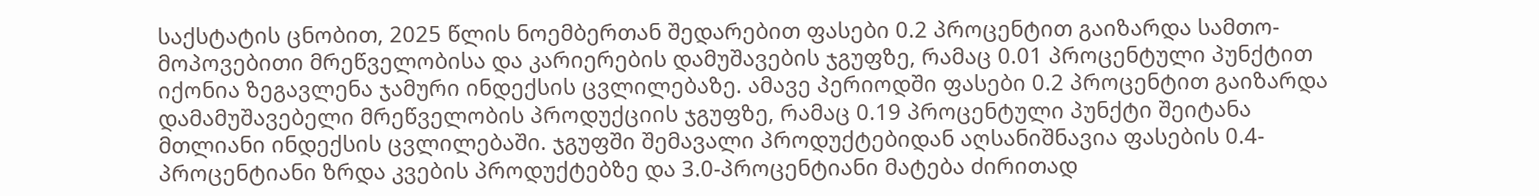საქსტატის ცნობით, 2025 წლის ნოემბერთან შედარებით ფასები 0.2 პროცენტით გაიზარდა სამთო-მოპოვებითი მრეწველობისა და კარიერების დამუშავების ჯგუფზე, რამაც 0.01 პროცენტული პუნქტით იქონია ზეგავლენა ჯამური ინდექსის ცვლილებაზე. ამავე პერიოდში ფასები 0.2 პროცენტით გაიზარდა დამამუშავებელი მრეწველობის პროდუქციის ჯგუფზე, რამაც 0.19 პროცენტული პუნქტი შეიტანა მთლიანი ინდექსის ცვლილებაში. ჯგუფში შემავალი პროდუქტებიდან აღსანიშნავია ფასების 0.4-პროცენტიანი ზრდა კვების პროდუქტებზე და 3.0-პროცენტიანი მატება ძირითად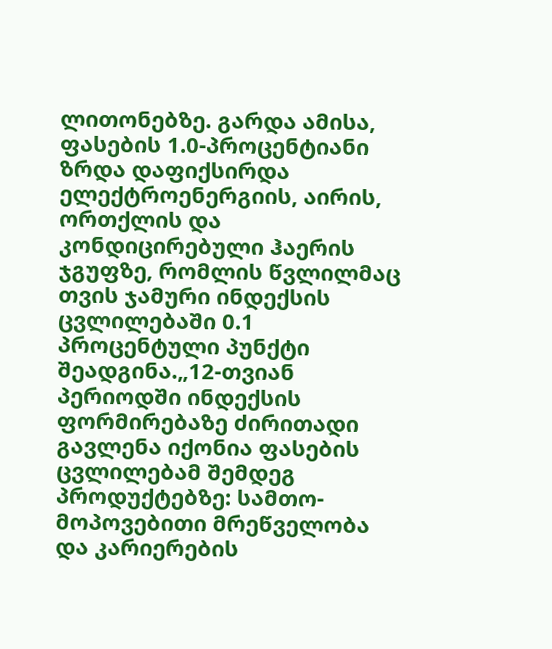ლითონებზე. გარდა ამისა, ფასების 1.0-პროცენტიანი ზრდა დაფიქსირდა ელექტროენერგიის, აირის, ორთქლის და კონდიცირებული ჰაერის ჯგუფზე, რომლის წვლილმაც თვის ჯამური ინდექსის ცვლილებაში 0.1 პროცენტული პუნქტი შეადგინა.„12-თვიან პერიოდში ინდექსის ფორმირებაზე ძირითადი გავლენა იქონია ფასების ცვლილებამ შემდეგ პროდუქტებზე: სამთო-მოპოვებითი მრეწველობა და კარიერების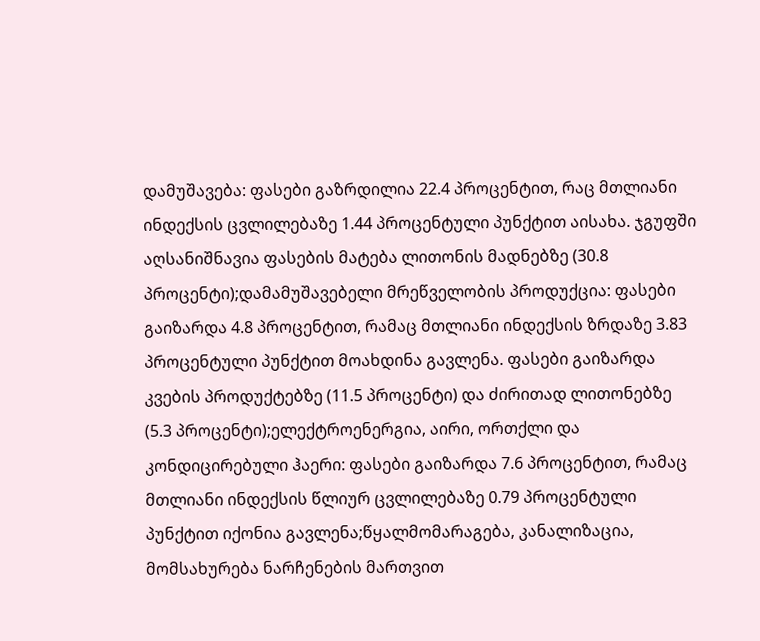დამუშავება: ფასები გაზრდილია 22.4 პროცენტით, რაც მთლიანი ინდექსის ცვლილებაზე 1.44 პროცენტული პუნქტით აისახა. ჯგუფში აღსანიშნავია ფასების მატება ლითონის მადნებზე (30.8 პროცენტი);დამამუშავებელი მრეწველობის პროდუქცია: ფასები გაიზარდა 4.8 პროცენტით, რამაც მთლიანი ინდექსის ზრდაზე 3.83 პროცენტული პუნქტით მოახდინა გავლენა. ფასები გაიზარდა კვების პროდუქტებზე (11.5 პროცენტი) და ძირითად ლითონებზე (5.3 პროცენტი);ელექტროენერგია, აირი, ორთქლი და კონდიცირებული ჰაერი: ფასები გაიზარდა 7.6 პროცენტით, რამაც მთლიანი ინდექსის წლიურ ცვლილებაზე 0.79 პროცენტული პუნქტით იქონია გავლენა;წყალმომარაგება, კანალიზაცია, მომსახურება ნარჩენების მართვით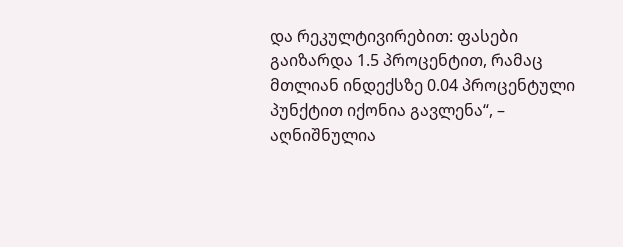და რეკულტივირებით: ფასები გაიზარდა 1.5 პროცენტით, რამაც მთლიან ინდექსზე 0.04 პროცენტული პუნქტით იქონია გავლენა“, – აღნიშნულია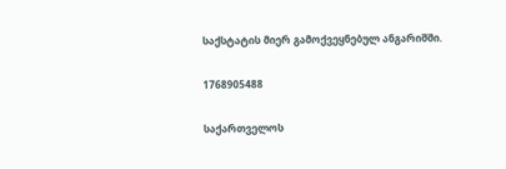საქსტატის მიერ გამოქვეყნებულ ანგარიშში.

1768905488

საქართველოს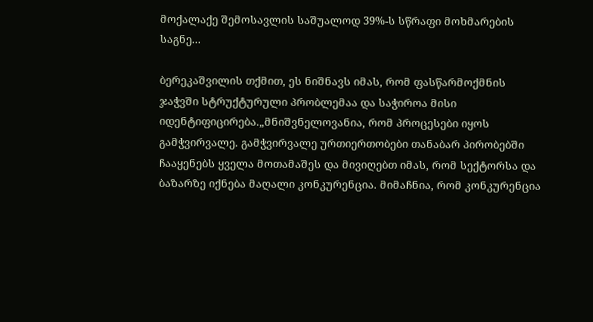მოქალაქე შემოსავლის საშუალოდ 39%-ს სწრაფი მოხმარების საგნე...

ბერეკაშვილის თქმით, ეს ნიშნავს იმას, რომ ფასწარმოქმნის ჯაჭვში სტრუქტურული პრობლემაა და საჭიროა მისი იდენტიფიცირება.„მნიშვნელოვანია, რომ პროცესები იყოს გამჭვირვალე. გამჭვირვალე ურთიერთობები თანაბარ პირობებში ჩააყენებს ყველა მოთამაშეს და მივიღებთ იმას, რომ სექტორსა და ბაზარზე იქნება მაღალი კონკურენცია. მიმაჩნია, რომ კონკურენცია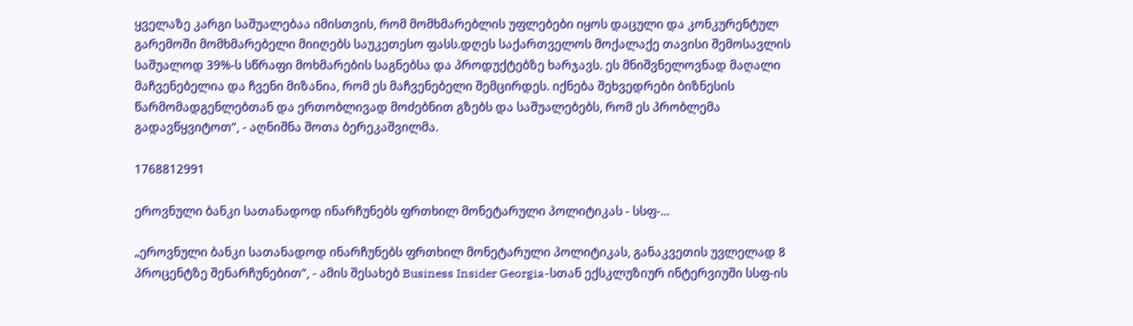ყველაზე კარგი საშუალებაა იმისთვის, რომ მომხმარებლის უფლებები იყოს დაცული და კონკურენტულ გარემოში მომხმარებელი მიიღებს საუკეთესო ფასს.დღეს საქართველოს მოქალაქე თავისი შემოსავლის საშუალოდ 39%-ს სწრაფი მოხმარების საგნებსა და პროდუქტებზე ხარჯავს. ეს მნიშვნელოვნად მაღალი მაჩვენებელია და ჩვენი მიზანია, რომ ეს მაჩვენებელი შემცირდეს. იქნება შეხვედრები ბიზნესის წარმომადგენლებთან და ერთობლივად მოძებნით გზებს და საშუალებებს, რომ ეს პრობლემა გადავწყვიტოთ“, - აღნიშნა შოთა ბერეკაშვილმა.

1768812991

ეროვნული ბანკი სათანადოდ ინარჩუნებს ფრთხილ მონეტარული პოლიტიკას - სსფ-...

„ეროვნული ბანკი სათანადოდ ინარჩუნებს ფრთხილ მონეტარული პოლიტიკას, განაკვეთის უვლელად 8 პროცენტზე შენარჩუნებით“, - ამის შესახებ Business Insider Georgia-სთან ექსკლუზიურ ინტერვიუში სსფ-ის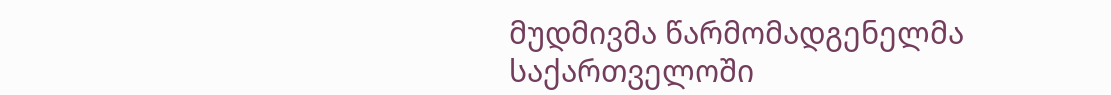მუდმივმა წარმომადგენელმა საქართველოში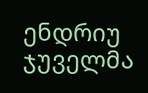ენდრიუ ჯუველმა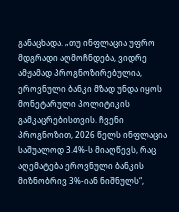განაცხადა. „თუ ინფლაცია უფრო მდგრადი აღმოჩნდება, ვიდრე ამჟამად პროგნოზირებულია, ეროვნული ბანკი მზად უნდა იყოს მონეტარული პოლიტიკის გამკაცრებისთვის. ჩვენი პროგნოზით, 2026 წელს ინფლაცია საშუალოდ 3.4%-ს მიაღწევს, რაც აღემატება ეროვნული ბანკის მიზნობრივ 3%-იან ნიშნულს“,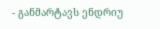- განმარტავს ენდრიუ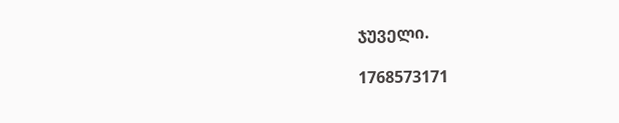ჯუველი.

1768573171